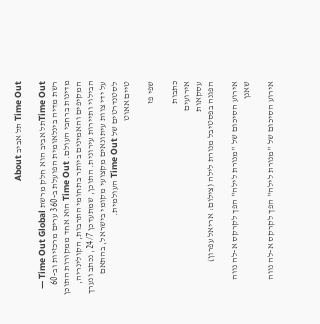Time Out תל אביב About

Time Outתל אביב הוא חלק מרשת Time Out Global — רשת מדיה בינלאומית הפועלת ב-360 ערים מרכזיות וב-60 מדינות ברחבי העולם. Time Out הוא אחד ממקורות התוכן המקיפים והאמינים ביותר בתחומי התרבות, הקולינריה, הבילוי ותיירות עירונית. התוכן, שמתעדכן 24/7, נכתב ונערך על ידי צוות עיתונאים מקצועי מקומי בישראל, בהתאם לסטנדרטים של Time Out העולמית.
טיים אאוט

שפי פז

כתבות
אירועים
עסקאות
הפגנה בפסטיבל מנורת לילה (צילום: אריאל עפרון)

אירוע הסיכום של "מנורת לילה" הפך לקרקס א-לה נווה שאנן

אירוע הסיכום של "מנורת לילה" הפך לקרקס א-לה נווה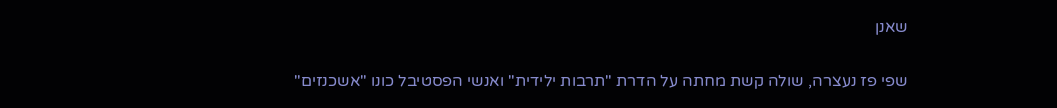שאנן

שפי פז נעצרה, שולה קשת מחתה על הדרת "תרבות ילידית" ואנשי הפסטיבל כונו "אשכנזים"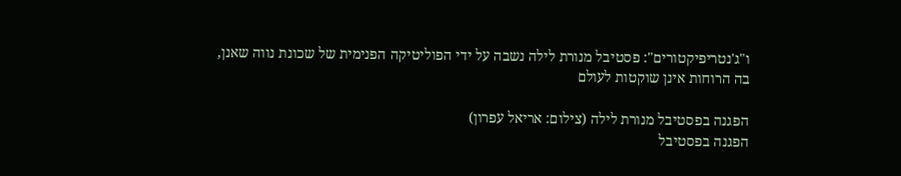ו"ג'נטריפיקטורים": פסטיבל מנורת לילה נשבה על ידי הפוליטיקה הפנימית של שכונת נווה שאנן, בה הרוחות אינן שוקטות לעולם

הפגנה בפסטיבל מנורת לילה (צילום: אריאל עפרון)
הפגנה בפסטיבל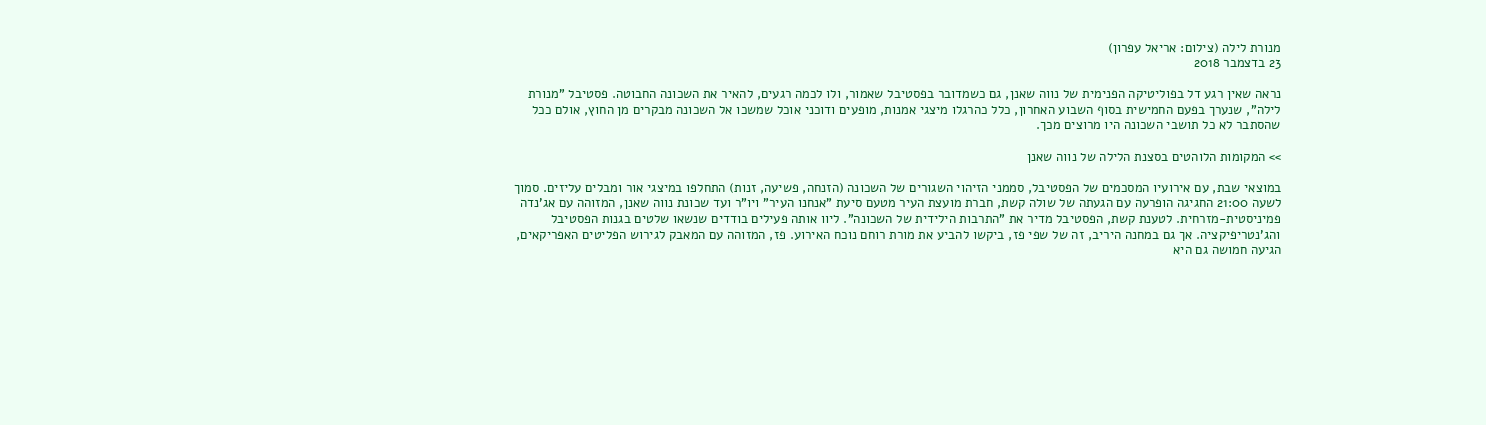מנורת לילה (צילום: אריאל עפרון)
23 בדצמבר 2018

נראה שאין רגע דל בפוליטיקה הפנימית של נווה שאנן, גם כשמדובר בפסטיבל שאמור, ולו לכמה רגעים, להאיר את השכונה החבוטה. פסטיבל "מנורת לילה", שנערך בפעם החמישית בסוף השבוע האחרון, כלל כהרגלו מיצגי אמנות, מופעים ודוכני אוכל שמשכו אל השכונה מבקרים מן החוץ, אולם ככל שהסתבר לא כל תושבי השכונה היו מרוצים מכך.

>> המקומות הלוהטים בסצנת הלילה של נווה שאנן

במוצאי שבת, עם אירועיו המסכמים של הפסטיבל, סממני הזיהוי השגורים של השכונה (הזנחה, פשיעה, זנות) התחלפו במיצגי אור ומבלים עליזים. סמוך לשעה 21:00 החגיגה הופרעה עם הגעתה של שולה קשת, חברת מועצת העיר מטעם סיעת "אנחנו העיר" ויו"ר ועד שכונת נווה שאנן, המזוהה עם אג'נדה פמיניסטית-מזרחית. לטענת קשת, הפסטיבל מדיר את "התרבות הילידית של השכונה". ליוו אותה פעילים בודדים שנשאו שלטים בגנות הפסטיבל והג'נטריפיקציה. אך גם במחנה היריב, זה של שפי פז, ביקשו להביע את מורת רוחם נוכח האירוע. פז, המזוהה עם המאבק לגירוש הפליטים האפריקאים, הגיעה חמושה גם היא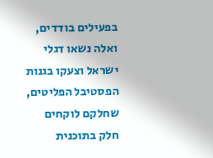בפעילים בודדים, ואלה נשאו דגלי ישראל וצעקו בגנות הפסטיבל הפליטים, שחלקם לוקחים חלק בתוכנית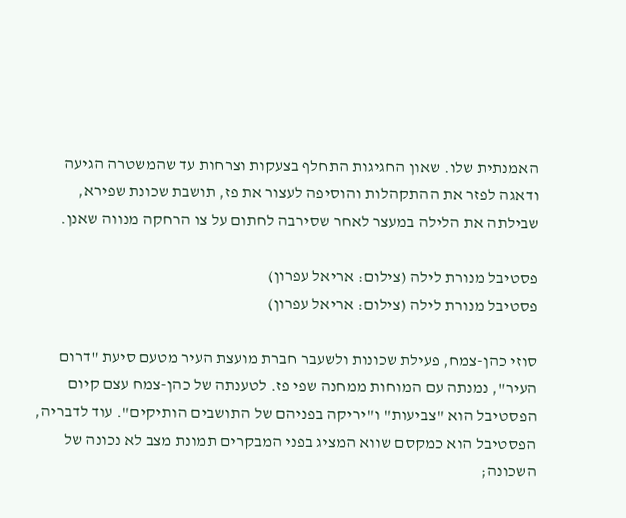האמנתית שלו. שאון החגיגות התחלף בצעקות וצרחות עד שהמשטרה הגיעה ודאגה לפזר את ההתקהלות והוסיפה לעצור את פז, תושבת שכונת שפירא, שבילתה את הלילה במעצר לאחר שסירבה לחתום על צו הרחקה מנווה שאנן.

פסטיבל מנורת לילה (צילום: אריאל עפרון)
פסטיבל מנורת לילה (צילום: אריאל עפרון)

סוזי כהן-צמח, פעילת שכונות ולשעבר חברת מועצת העיר מטעם סיעת "דרום העיר", נמנתה עם המוחות ממחנה שפי פז. לטענתה של כהן-צמח עצם קיום הפסטיבל הוא "צביעות" ו"יריקה בפניהם של התושבים הותיקים". עוד לדבריה, הפסטיבל הוא כמקסם שווא המציג בפני המבקרים תמונת מצב לא נכונה של השכונה;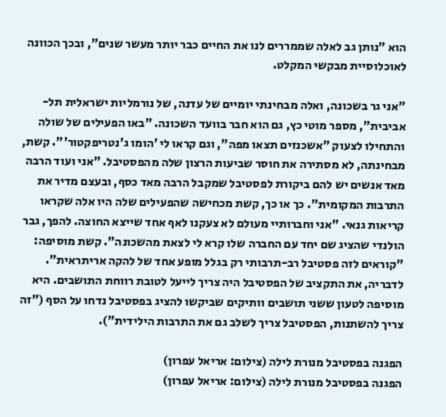הוא "נותן גב לאלה שממררים לנו את החיים כבר יותר מעשר שנים", ובכך הכוונה לאוכלוסיית מבקשי המקלט.

"אני גר בשכונה, ואלה מבחינתי יומיים של עדנה, של נורמליות ישראלית תל-אביבית", מספר מוטי כץ, גם הוא חבר בוועד השכונה. "באו הפעילים של שולה והתחילו לצעוק "אשכנזים תצאו מפה", וגם קראו לי 'הומו ג'נטריפקטור'". קשת, מבחינתה, לא מסתירה את חוסר שביעות הרצון שלה מהפסטיבל. "אני ועוד הרבה מאד אנשים יש להם ביקורת לפסטיבל שמקבל הרבה מאד כסף, ובעצם מדיר את התרבות המקומית". כך או כך, קשת מכחישה שהפעילים שלה היו אלה שקראו קריאות גנאי. "אני וחברותיי מעולם לא צעקנו לאף אחד שייצא החוצה. להפך, גבר הולנדי שהציג שם יחד עם החברה שלו קרא לי לצאת מהשכונה". קשת מוסיפה: "קוראים לזה פסטיבל רב-תרבותי רק בגלל מופע אחד של להקה אריתראית". לדבריה, את התקציב של הפסטיבל היה צריך לייעל לטובת רווחת התושבים. היא מוסיפה לטעון ששני תושבים וותיקים שביקשו להציג בפסטיבל נדחו על הסף ("זה צריך להשתנות, הפסטיבל צריך לשלב גם את התרבות הילידית").

הפגנה בפסטיבל מנורת לילה (צילום: אריאל עפרון)
הפגנה בפסטיבל מנורת לילה (צילום: אריאל עפרון)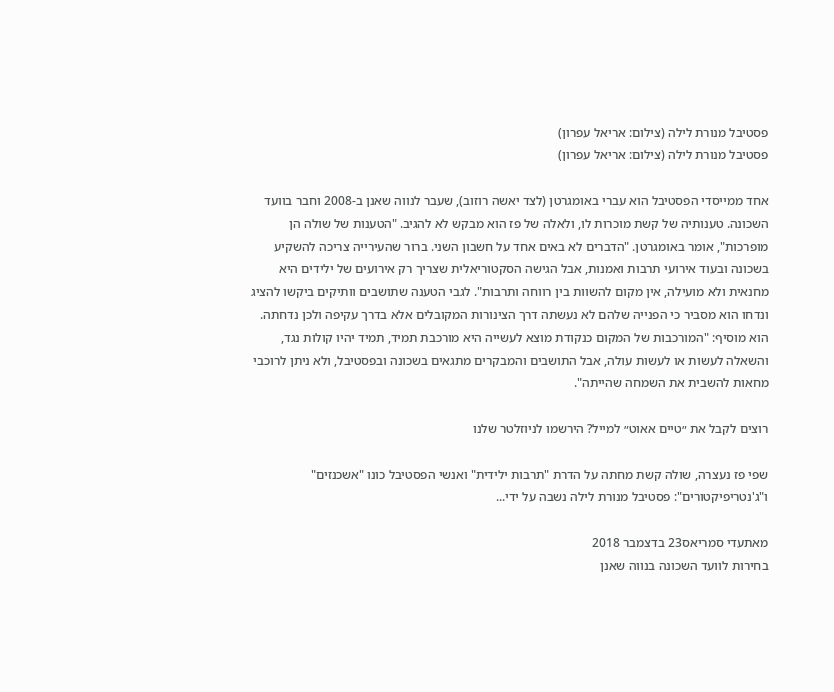פסטיבל מנורת לילה (צילום: אריאל עפרון)
פסטיבל מנורת לילה (צילום: אריאל עפרון)

אחד ממייסדי הפסטיבל הוא עברי באומגרטן (לצד יאשה רוזוב), שעבר לנווה שאנן ב-2008 וחבר בוועד השכונה. טענותיה של קשת מוכרות לו, ולאלה של פז הוא מבקש לא להגיב. "הטענות של שולה הן מופרכות", אומר באומגרטן. "הדברים לא באים אחד על חשבון השני. ברור שהעירייה צריכה להשקיע בשכונה ובעוד אירועי תרבות ואמנות, אבל הגישה הסקטוריאלית שצריך רק אירועים של ילידים היא מחנאית ולא מועילה, אין מקום להשוות בין רווחה ותרבות". לגבי הטענה שתושבים וותיקים ביקשו להציג ונדחו הוא מסביר כי הפנייה שלהם לא נעשתה דרך הצינורות המקובלים אלא בדרך עקיפה ולכן נדחתה. הוא מוסיף: "המורכבות של המקום כנקודת מוצא לעשייה היא מורכבת תמיד, תמיד יהיו קולות נגד, והשאלה לעשות או לעשות עולה, אבל התושבים והמבקרים מתגאים בשכונה ובפסטיבל, ולא ניתן לרוכבי מחאות להשבית את השמחה שהייתה".

רוצים לקבל את ״טיים אאוט״ למייל? הירשמו לניוזלטר שלנו

שפי פז נעצרה, שולה קשת מחתה על הדרת "תרבות ילידית" ואנשי הפסטיבל כונו "אשכנזים" ו"ג'נטריפיקטורים": פסטיבל מנורת לילה נשבה על ידי...

מאתעדי סמריאס23 בדצמבר 2018
בחירות לוועד השכונה בנווה שאנן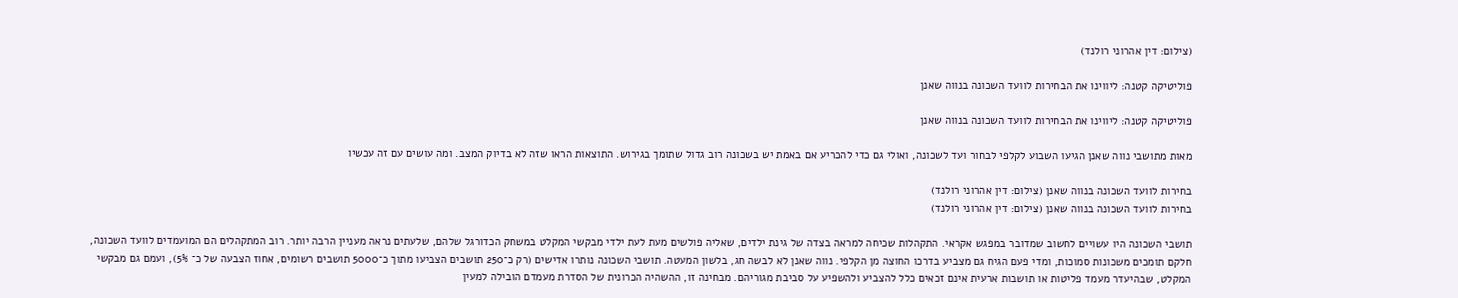(צילום: דין אהרוני רולנד)

פוליטיקה קטנה: ליווינו את הבחירות לוועד השכונה בנווה שאנן

פוליטיקה קטנה: ליווינו את הבחירות לוועד השכונה בנווה שאנן

מאות מתושבי נווה שאנן הגיעו השבוע לקלפי לבחור ועד לשכונה, ואולי גם כדי להכריע אם באמת יש בשכונה רוב גדול שתומך בגירוש. התוצאות הראו שזה לא בדיוק המצב. ומה עושים עם זה עכשיו

בחירות לוועד השכונה בנווה שאנן (צילום: דין אהרוני רולנד)
בחירות לוועד השכונה בנווה שאנן (צילום: דין אהרוני רולנד)

תושבי השכונה היו עשויים לחשוב שמדובר במפגש אקראי. התקהלות שכיחה למראה בצדה של גינת ילדים, שאליה פולשים מעת לעת ילדי מבקשי המקלט במשחק הכדורגל שלהם, שלעתים נראה מעניין הרבה יותר. רוב המתקהלים הם המועמדים לוועד השכונה, חלקם תומכים משכונות סמוכות, ומדי פעם הגיח גם מצביע בדרכו החוצה מן הקלפי. נווה שאנן לא לבשה חג, בלשון המעטה. תושבי השכונה נותרו אדישים (רק כ־250 תושבים הצביעו מתוך כ־5000 תושבים רשומים, אחוז הצבעה של כ־ 5%), ועמם גם מבקשי המקלט, שבהיעדר מעמד פליטות או תושבות ארעית אינם זכאים כלל להצביע ולהשפיע על סביבת מגוריהם. מבחינה זו, ההשהיה הכרונית של הסדרת מעמדם הובילה למעין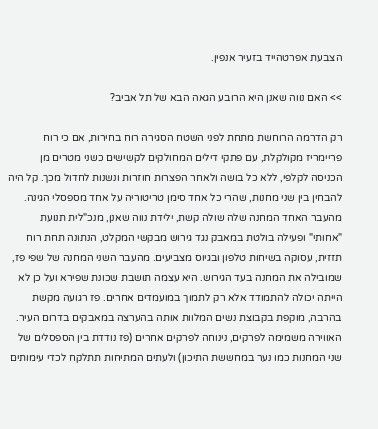הצבעת אפרטהייד בזעיר אנפין.

>> האם נווה שאנן היא הרובע הגאה הבא של תל אביב?

רק הדרמה הרוחשת מתחת לפני השטח הסגירה רוח בחירות, אם כי רוח פריימריז מקולקלת, עם פתקי דילים המחולקים לקשישים כשני מטרים מן הכניסה לקלפי, ללא כל בושה ולאחר הפצרות חוזרות ונשנות לחדול מכך. קל היה להבחין בין שני מחנות, שהרי כל אחד סימן טריטוריה על אחד מספסלי הגינה. מהעבר האחד המחנה שלה שולה קשת, ילידת נווה שאנן, מנכ"לית תנועת "אחותי" ופעילה בולטת במאבק נגד גירוש מבקשי המקלט, הנתונה תחת רוח תזזית, עסוקה בשיחות טלפון ובגיוס מצביעים. מהעבר השני המחנה של שפי פז, שמובילה את המחנה בעד הגירוש. היא עצמה תושבת שכונת שפירא ועל כן לא הייתה יכולה להתמודד אלא רק לתמוך במועמדים אחרים. פז רגועה מקשת בהרבה, מוקפת בקבוצת נשים המלוות אותה בהערצה במאבקים בדרום העיר. האווירה משמימה לפרקים, נינוחה לפרקים אחרים (פז נודדת בין הספסלים של שני המחנות כמו נער במחששת התיכון) ולעתים המתיחות תתלקח לכדי עימותים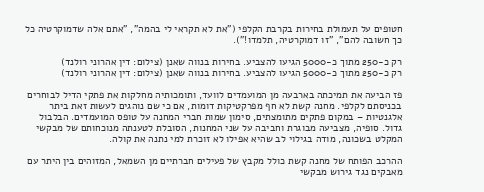חטופים על תעמולת בחירות בקרבת הקלפי ("את לא תקראי לי בהמה", "אתם אלה שדמוקרטיה כל כך חשובה להם", "זו דמוקרטיה, תלמדו!").

רק כ-250 מתוך כ-5000 הגיעו להצביע. בחירות בנווה שאנן (צילום: דין אהרוני רולנד)
רק כ-250 מתוך כ-5000 הגיעו להצביע. בחירות בנווה שאנן (צילום: דין אהרוני רולנד)

פז הביעה את תמיכתה בארבעה מן המועמדים לוועד, ותומכותיה מחלקות את פתקי הדיל לבוחרים בכניסתם לקלפי. מחנה קשת לא חף מפרקטיקות דומות, אם כי שם נוהגים לעשות זאת ביתר אלגנטיות – במקום פתקים מתומצתים, סימון שמות חברי המחנה על טופס המועמדים. הבלבול גדול. סופיה, מצביעה מבוגרת וחביבה על שני המחנות, הסובלת לטענתה מנוכחותם של מבקשי המקלט בשכונה, מודה בגילוי לב שהיא אפילו לא זוכרת למי נתנה את קולה.

ההרכב הפותח של מחנה קשת כולל מקבץ של פעילים חברתיים מן השמאל, המזוהים בין היתר עם מאבקים נגד גירוש מבקשי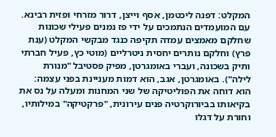המקלט: דפנה ליכטמן, אסף וייצן, דרור מזרחי ופזית רבינא. עם המועמדים הנתמכים על ידי פז נמנים פעילי שכונות שחלקם מאמצים עמדה תקיפה כנגד מבקשי המקלט (ענת פרץ) וחלקם נותרים יחסית ניטרליים (מוטי כץ, פעיל חברתי ותיק בשכונה, ועברי באומגרטן, מפיק פסטיבל "מנורת לילה"). באומגרטן, אגב, הוא דמות מעניינת בפני עצמה: הוא דוחה את הפוליטיקה של שני המחנות ומעלה על נס את בקיאותו בביורוקרטיה פנים עירונית, "פרקטיקה" במילותיו, וחורת על דגלו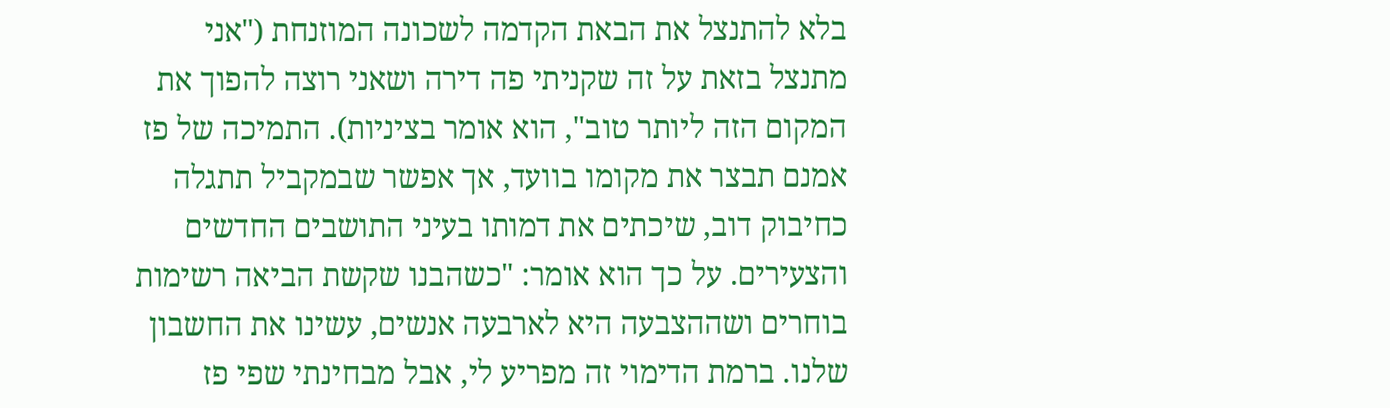בלא להתנצל את הבאת הקדמה לשכונה המוזנחת ("אני מתנצל בזאת על זה שקניתי פה דירה ושאני רוצה להפוך את המקום הזה ליותר טוב", הוא אומר בציניות). התמיכה של פז אמנם תבצר את מקומו בוועד, אך אפשר שבמקביל תתגלה כחיבוק דוב, שיכתים את דמותו בעיני התושבים החדשים והצעירים. על כך הוא אומר: "כשהבנו שקשת הביאה רשימות בוחרים ושההצבעה היא לארבעה אנשים, עשינו את החשבון שלנו. ברמת הדימוי זה מפריע לי, אבל מבחינתי שפי פז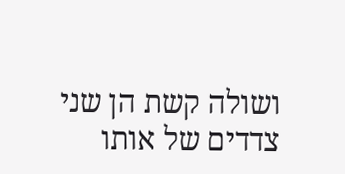ושולה קשת הן שני צדדים של אותו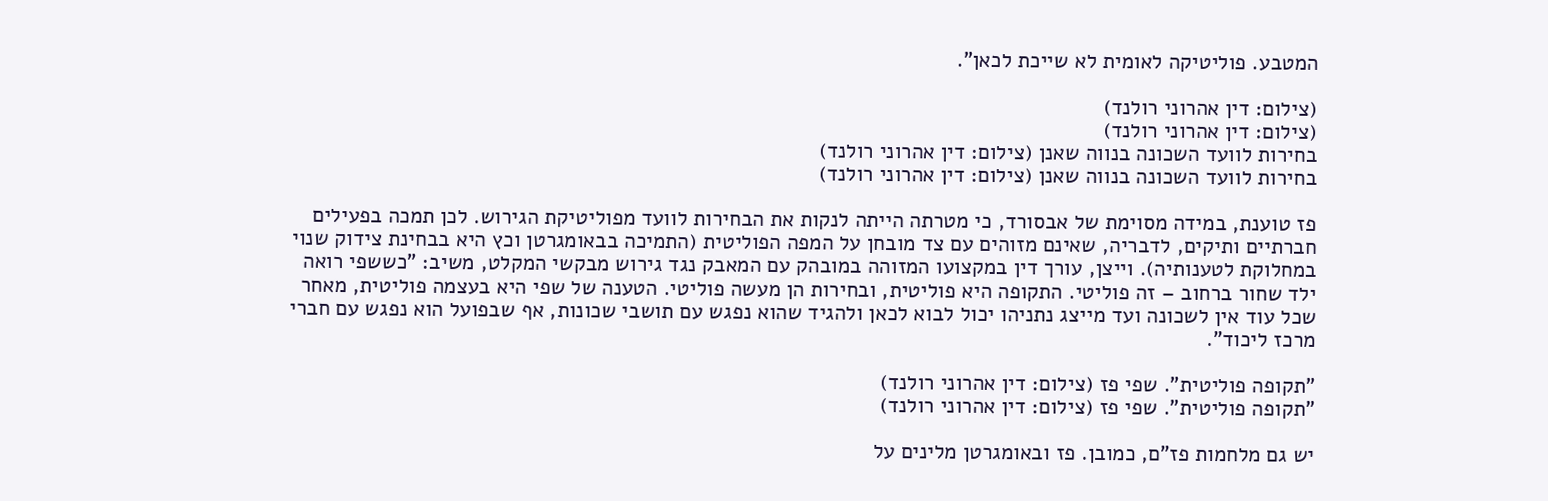המטבע. פוליטיקה לאומית לא שייכת לכאן".

(צילום: דין אהרוני רולנד)
(צילום: דין אהרוני רולנד)
בחירות לוועד השכונה בנווה שאנן (צילום: דין אהרוני רולנד)
בחירות לוועד השכונה בנווה שאנן (צילום: דין אהרוני רולנד)

פז טוענת, במידה מסוימת של אבסורד, כי מטרתה הייתה לנקות את הבחירות לוועד מפוליטיקת הגירוש. לכן תמכה בפעילים חברתיים ותיקים, לדבריה, שאינם מזוהים עם צד מובחן על המפה הפוליטית (התמיכה בבאומגרטן וכץ היא בבחינת צידוק שנוי במחלוקת לטענותיה). וייצן, עורך דין במקצועו המזוהה במובהק עם המאבק נגד גירוש מבקשי המקלט, משיב: "כששפי רואה ילד שחור ברחוב – זה פוליטי. התקופה היא פוליטית, ובחירות הן מעשה פוליטי. הטענה של שפי היא בעצמה פוליטית, מאחר שכל עוד אין לשכונה ועד מייצג נתניהו יכול לבוא לכאן ולהגיד שהוא נפגש עם תושבי שכונות, אף שבפועל הוא נפגש עם חברי מרכז ליכוד".

"תקופה פוליטית". שפי פז (צילום: דין אהרוני רולנד)
"תקופה פוליטית". שפי פז (צילום: דין אהרוני רולנד)

יש גם מלחמות פז"ם, כמובן. פז ובאומגרטן מלינים על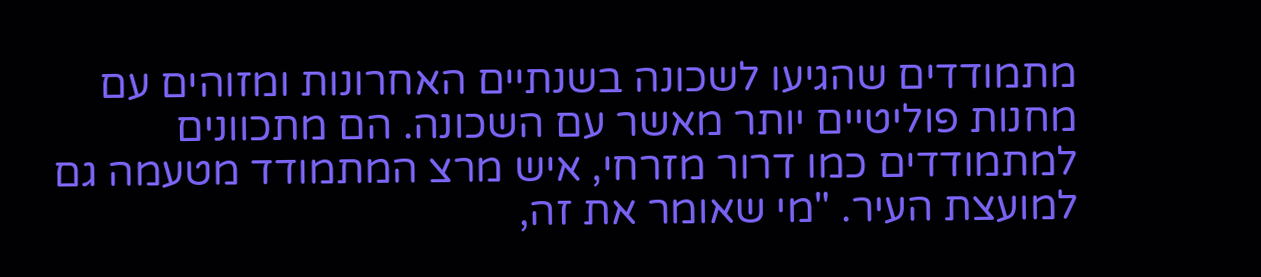מתמודדים שהגיעו לשכונה בשנתיים האחרונות ומזוהים עם מחנות פוליטיים יותר מאשר עם השכונה. הם מתכוונים למתמודדים כמו דרור מזרחי, איש מרצ המתמודד מטעמה גם למועצת העיר. "מי שאומר את זה,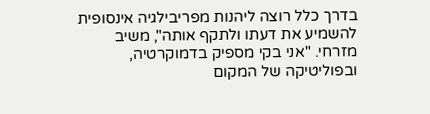בדרך כלל רוצה ליהנות מפריבילגיה אינסופית להשמיע את דעתו ולתקף אותה", משיב מזרחי. "אני בקי מספיק בדמוקרטיה, ובפוליטיקה של המקום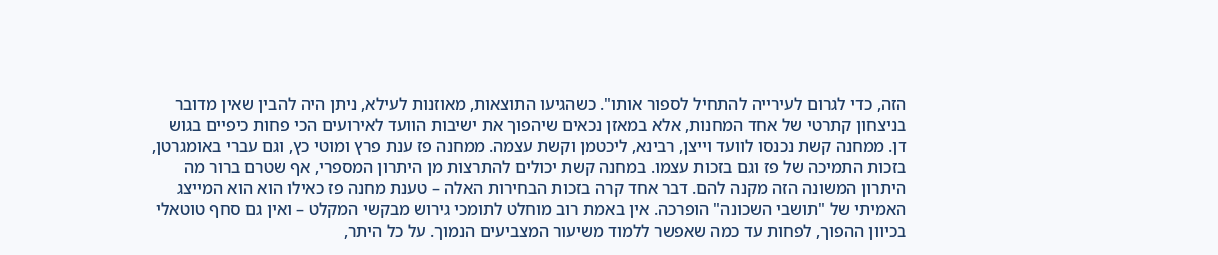הזה, כדי לגרום לעירייה להתחיל לספור אותו". כשהגיעו התוצאות, מאוזנות לעילא, ניתן היה להבין שאין מדובר בניצחון קתרטי של אחד המחנות, אלא במאזן נכאים שיהפוך את ישיבות הוועד לאירועים הכי פחות כיפיים בגוש דן. ממחנה קשת נכנסו לוועד וייצן, רבינא, ליכטמן וקשת עצמה. ממחנה פז ענת פרץ ומוטי כץ, וגם עברי באומגרטן, בזכות התמיכה של פז וגם בזכות עצמו. במחנה קשת יכולים להתרצות מן היתרון המספרי, אף שטרם ברור מה היתרון המשונה הזה מקנה להם. דבר אחד קרה בזכות הבחירות האלה – טענת מחנה פז כאילו הוא הוא המייצג האמיתי של "תושבי השכונה" הופרכה. אין באמת רוב מוחלט לתומכי גירוש מבקשי המקלט – ואין גם סחף טוטאלי בכיוון ההפוך, לפחות עד כמה שאפשר ללמוד משיעור המצביעים הנמוך. על כל היתר,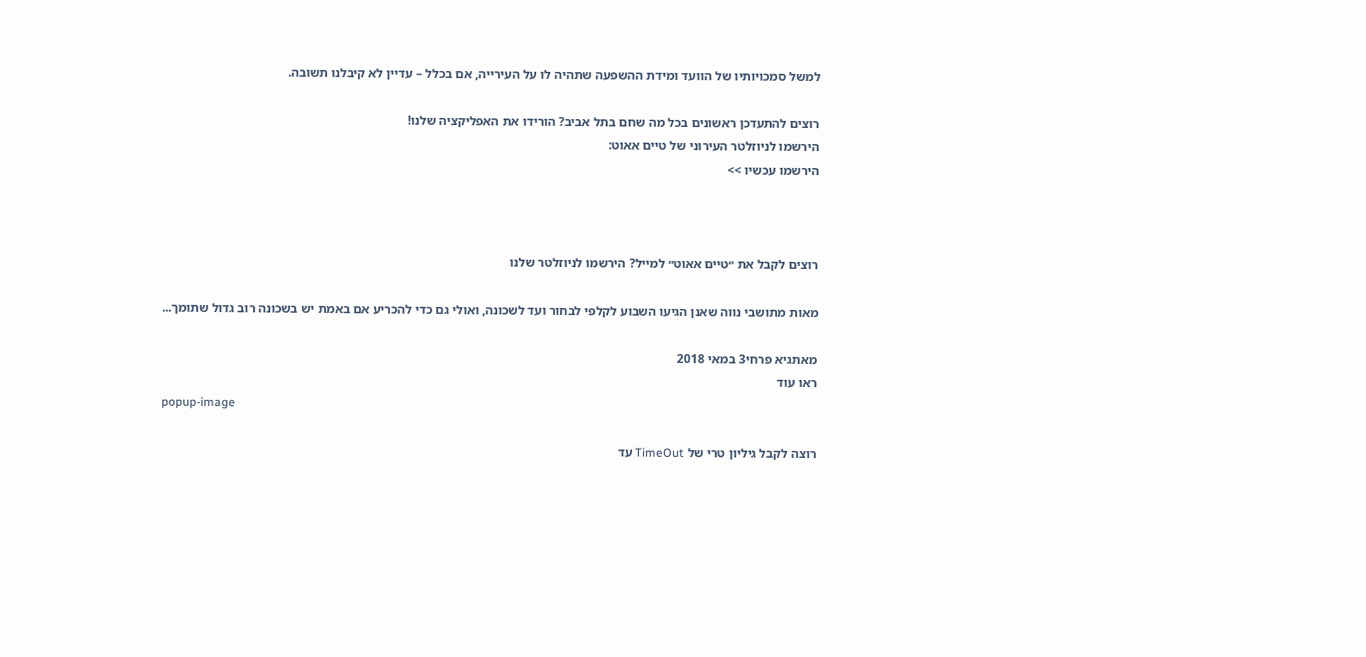למשל סמכויותיו של הוועד ומידת ההשפעה שתהיה לו על העירייה, אם בכלל – עדיין לא קיבלנו תשובה.

רוצים להתעדכן ראשונים בכל מה שחם בתל אביב? הורידו את האפליקציה שלנו!
הירשמו לניוזלטר העירוני של טיים אאוט:
הירשמו עכשיו >>



רוצים לקבל את ״טיים אאוט״ למייל? הירשמו לניוזלטר שלנו

מאות מתושבי נווה שאנן הגיעו השבוע לקלפי לבחור ועד לשכונה, ואולי גם כדי להכריע אם באמת יש בשכונה רוב גדול שתומך...

מאתגיא פרחי3 במאי 2018
ראו עוד
popup-image

רוצה לקבל גיליון טרי של TimeOut עד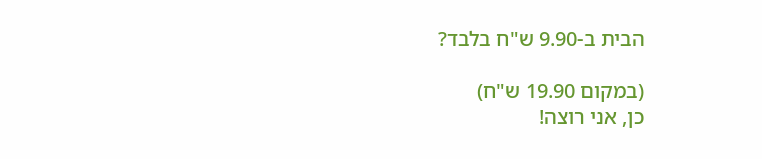הבית ב-9.90 ש"ח בלבד?

(במקום 19.90 ש"ח)
כן, אני רוצה!